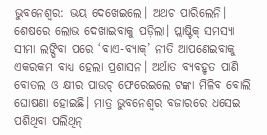ଭୁବନେଶ୍ୱର: ଭୟ ଦେଖେଇଲେ। ଅଥଚ ପାରିଲେନି। ଶେଷରେ ଲୋଭ ଦେଖାଇବାକୁ ପଡ଼ିଲା। ପ୍ଲାଷ୍ଟିକ୍ ସମସ୍ୟା ସୀମା ଲଙ୍ଘିବା ପରେ ‘ବାଏ-ବ୍ୟାକ୍’ ନୀତି ଆପଣେଇବାକୁ ଏକରକମ ବାଧ୍ୟ ହେଲା ପ୍ରଶାସନ। ଅର୍ଥାତ ବ୍ୟବହୃତ ପାଣି ବୋତଲ ଓ କ୍ଷୀର ପାଉଚ୍ ଫେରେଇଲେ ଟଙ୍କା ମିଳିବ ବୋଲି ଘୋଷଣା ହୋଇଛି। ମାତ୍ର ଭୁବନେଶ୍ୱର ବଜାରରେ ଧସେଇ ପଶିଥିବା ପଲିଥିନ୍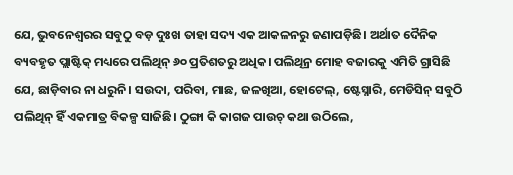ଯେ, ଭୁବନେଶ୍ୱରର ସବୁଠୁ ବଡ଼ ଦୁଃଖ ତାହା ସଦ୍ୟ ଏକ ଆକଳନରୁ ଜଣାପଡ଼ିଛି। ଅର୍ଥାତ ଦୈନିକ ବ୍ୟବହୃତ ପ୍ଲାଷ୍ଟିକ୍ ମଧ୍ୟରେ ପଲିଥିନ୍ ୬୦ ପ୍ରତିଶତରୁ ଅଧିକ। ପଲିଥିନ୍ର ମୋହ ବଜାରକୁ ଏମିତି ଗ୍ରାସିଛି ଯେ, ଛାଡ଼ିବାର ନା ଧରୁନି। ସଉଦା, ପରିବା, ମାଛ, ଜଳଖିଆ, ହୋଟେଲ୍, ଷ୍ଟେସ୍ନାରି, ମେଡିସିନ୍ ସବୁଠି ପଲିଥିନ୍ ହିଁ ଏକମାତ୍ର ବିକଳ୍ପ ସାଜିଛି। ଠୁଙ୍ଗା କି କାଗଜ ପାଉଚ୍ କଥା ଉଠିଲେ,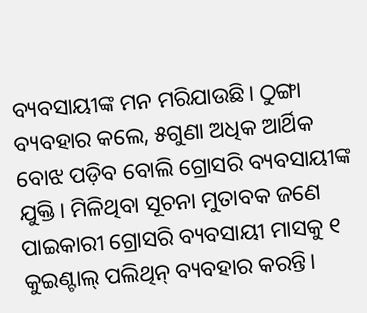ବ୍ୟବସାୟୀଙ୍କ ମନ ମରିଯାଉଛି। ଠୁଙ୍ଗା ବ୍ୟବହାର କଲେ, ୫ଗୁଣା ଅଧିକ ଆର୍ଥିକ ବୋଝ ପଡ଼ିବ ବୋଲି ଗ୍ରୋସରି ବ୍ୟବସାୟୀଙ୍କ ଯୁକ୍ତି। ମିଳିଥିବା ସୂଚନା ମୁତାବକ ଜଣେ ପାଇକାରୀ ଗ୍ରୋସରି ବ୍ୟବସାୟୀ ମାସକୁ ୧ କୁଇଣ୍ଟାଲ୍ ପଲିଥିନ୍ ବ୍ୟବହାର କରନ୍ତି।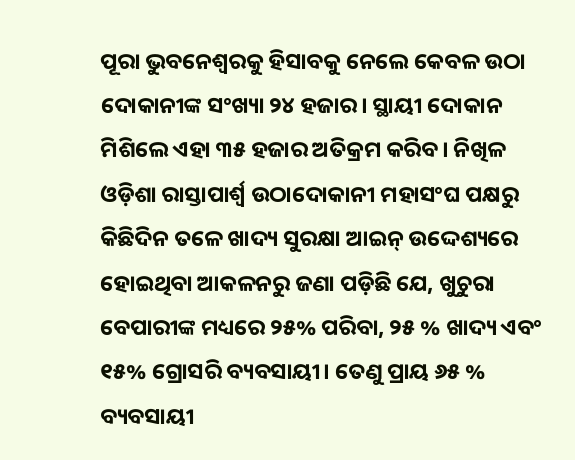ପୂରା ଭୁବନେଶ୍ୱରକୁ ହିସାବକୁ ନେଲେ କେବଳ ଉଠା ଦୋକାନୀଙ୍କ ସଂଖ୍ୟା ୨୪ ହଜାର। ସ୍ଥାୟୀ ଦୋକାନ ମିଶିଲେ ଏହା ୩୫ ହଜାର ଅତିକ୍ରମ କରିବ। ନିଖିଳ ଓଡ଼ିଶା ରାସ୍ତାପାର୍ଶ୍ୱ ଉଠାଦୋକାନୀ ମହାସଂଘ ପକ୍ଷରୁ କିଛିଦିନ ତଳେ ଖାଦ୍ୟ ସୁରକ୍ଷା ଆଇନ୍ ଉଦ୍ଦେଶ୍ୟରେ ହୋଇଥିବା ଆକଳନରୁ ଜଣା ପଡ଼ିଛି ଯେ, ଖୁଚୁରା ବେପାରୀଙ୍କ ମଧ୍ୟରେ ୨୫% ପରିବା, ୨୫ % ଖାଦ୍ୟ ଏବଂ ୧୫% ଗ୍ରୋସରି ବ୍ୟବସାୟୀ। ତେଣୁ ପ୍ରାୟ ୬୫ % ବ୍ୟବସାୟୀ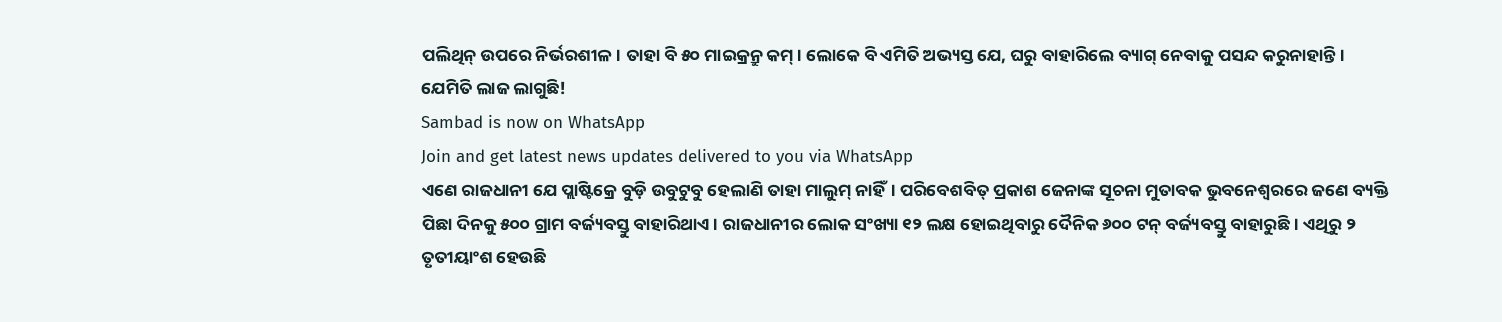ପଲିଥିନ୍ ଉପରେ ନିର୍ଭରଶୀଳ। ତାହା ବି ୫୦ ମାଇକ୍ରନ୍ରୁ କମ୍। ଲୋକେ ବି ଏମିତି ଅଭ୍ୟସ୍ତ ଯେ, ଘରୁ ବାହାରିଲେ ବ୍ୟାଗ୍ ନେବାକୁ ପସନ୍ଦ କରୁନାହାନ୍ତି। ଯେମିତି ଲାଜ ଲାଗୁଛି!
Sambad is now on WhatsApp
Join and get latest news updates delivered to you via WhatsApp
ଏଣେ ରାଜଧାନୀ ଯେ ପ୍ଲାଷ୍ଟିକ୍ରେ ବୁଡ଼ି ଉବୁଟୁବୁ ହେଲାଣି ତାହା ମାଲୁମ୍ ନାହିଁ। ପରିବେଶବିତ୍ ପ୍ରକାଶ ଜେନାଙ୍କ ସୂଚନା ମୁତାବକ ଭୁବନେଶ୍ୱରରେ ଜଣେ ବ୍ୟକ୍ତି ପିଛା ଦିନକୁ ୫୦୦ ଗ୍ରାମ ବର୍ଜ୍ୟବସ୍ତୁ ବାହାରିଥାଏ। ରାଜଧାନୀର ଲୋକ ସଂଖ୍ୟା ୧୨ ଲକ୍ଷ ହୋଇଥିବାରୁ ଦୈନିକ ୬୦୦ ଟନ୍ ବର୍ଜ୍ୟବସ୍ତୁ ବାହାରୁଛି। ଏଥିରୁ ୨ ତୃତୀୟାଂଶ ହେଉଛି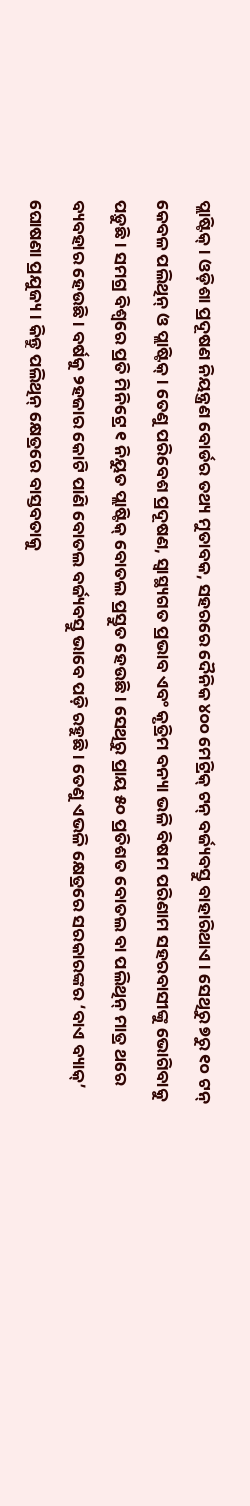ପ୍ଲାଷ୍ଟିକ୍। ଓଡ଼ିଶା ପ୍ରଦୂଷଣ ନିୟନ୍ତ୍ରଣ ବୋର୍ଡର ତଥ୍ୟ ମୁତାବକ, ସହରରେ ଦୈନିକ ୪୦୦ ମେଟ୍ରିକ୍ ଟନ୍ ବର୍ଜ୍ୟବସ୍ତୁ ବାହାରିଥାଏ। ସେଥିରୁ ୭ରୁ ୧୦ ଟନ୍ କେବଳ ପଲିଥିନ୍ ଓ ପ୍ଲାଷ୍ଟିକ୍। ତେଣୁ ପରିବେଶ ପ୍ରଦୂଷଣ, ସ୍ୱାସ୍ଥ୍ୟଗତ ପ୍ରଭାବ ଏବଂ କୃତ୍ରିମ ବନ୍ୟା ଭଳି ବିଷମ ପରିଣାମ ସହରବାସୀଙ୍କୁ ଭୋଗିବାକୁ ପଡ଼ୁଛି। ସମଗ୍ର ବିଶ୍ୱରେ ପ୍ରତି ମିନିଟ୍ରେ ୧ ନିୟୁତ ପ୍ଲାଷ୍ଟିକ୍ ବୋତଲ ପ୍ରସ୍ତୁତ ହେଉଛି। ସେଥିରୁ ପ୍ରାୟ ୫୦ ପ୍ରତିଶତ ବୋତଲ ବା ପଲିଥିନ୍ ମାତ୍ର ଥରେ ବ୍ୟବହାର ହେଉଛି। ବର୍ଷକୁ ୨ହଜାର କୋଟି ପାଣି ବୋତଲ ବର୍ଜ୍ୟବସ୍ତୁ ଭାବେ ପଡ଼ି ରହୁଛି। ତେଣୁ ଏଭଳି କ୍ଷେତ୍ରରେ ସରକାରଙ୍କର ‘ବାଏ ବ୍ୟାକ୍’ ଘୋଷଣା ପ୍ରଯୁଜ୍ୟ। କିନ୍ତୁ ପଲିଥିନ୍ କ୍ଷେତ୍ରରେ ବାସ୍ତବତାକୁ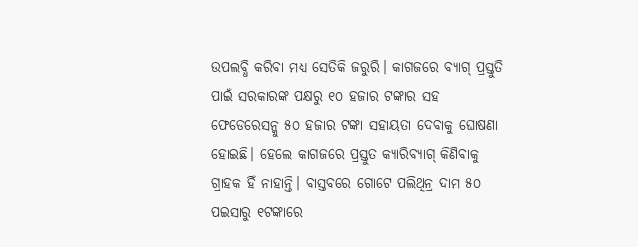ଉପଲବ୍ଧି କରିବା ମଧ୍ୟ ସେତିକି ଜରୁରି। କାଗଜରେ ବ୍ୟାଗ୍ ପ୍ରସ୍ତୁତି ପାଇଁ ସରକାରଙ୍କ ପକ୍ଷରୁ ୧୦ ହଜାର ଟଙ୍କାର ସହ ଫେଡେରେସନ୍କୁ ୫୦ ହଜାର ଟଙ୍କା ସହାୟତା ଦେବାକୁ ଘୋଷଣା ହୋଇଛି। ହେଲେ କାଗଜରେ ପ୍ରସ୍ତୁତ କ୍ୟାରିବ୍ୟାଗ୍ କିଣିବାକୁ ଗ୍ରାହକ ହିଁ ନାହାନ୍ତି। ବାସ୍ତବରେ ଗୋଟେ ପଲିଥିନ୍ର ଦାମ ୫୦ ପଇସାରୁ ୧ଟଙ୍କାରେ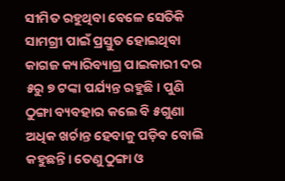ସୀମିତ ରହୁଥିବା ବେଳେ ସେତିକି ସାମଗ୍ରୀ ପାଇଁ ପ୍ରସ୍ତୁତ ହୋଇଥିବା କାଗଜ କ୍ୟାରିବ୍ୟାଗ୍ର ପାଇକାରୀ ଦର ୫ରୁ ୭ ଟଙ୍କା ପର୍ଯ୍ୟନ୍ତ ରହୁଛି। ପୁଣି ଠୁଙ୍ଗା ବ୍ୟବହାର କଲେ ବି ୫ଗୁଣା ଅଧିକ ଖର୍ଚାନ୍ତ ହେବାକୁ ପଡ଼ିବ ବୋଲି କହୁଛନ୍ତି। ତେଣୁ ଠୁଙ୍ଗା ଓ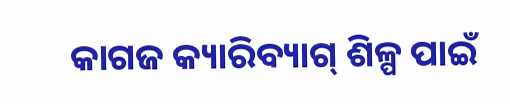କାଗଜ କ୍ୟାରିବ୍ୟାଗ୍ ଶିଳ୍ପ ପାଇଁ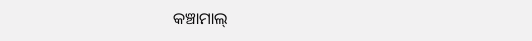କଞ୍ଚାମାଲ୍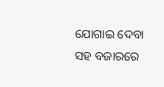ଯୋଗାଇ ଦେବା ସହ ବଜାରରେ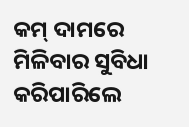କମ୍ ଦାମରେ ମିଳିବାର ସୁବିଧା କରିପାରିଲେ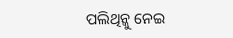ପଲିଥିନ୍କୁ ନେଇ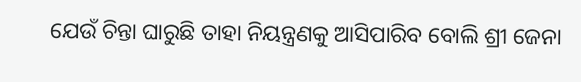ଯେଉଁ ଚିନ୍ତା ଘାରୁଛି ତାହା ନିୟନ୍ତ୍ରଣକୁ ଆସିପାରିବ ବୋଲି ଶ୍ରୀ ଜେନା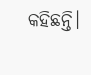କହିଛନ୍ତି।